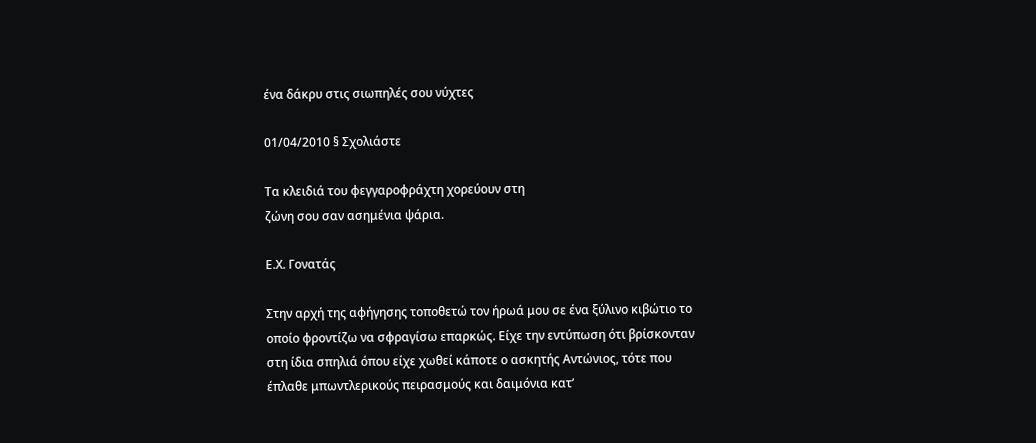ένα δάκρυ στις σιωπηλές σου νύχτες

01/04/2010 § Σχολιάστε

Τα κλειδιά του φεγγαροφράχτη χορεύουν στη
ζώνη σου σαν ασημένια ψάρια.

Ε.Χ. Γονατάς

Στην αρχή της αφήγησης τοποθετώ τον ήρωά μου σε ένα ξύλινο κιβώτιο το οποίο φροντίζω να σφραγίσω επαρκώς. Είχε την εντύπωση ότι βρίσκονταν στη ίδια σπηλιά όπου είχε χωθεί κάποτε ο ασκητής Αντώνιος, τότε που έπλαθε μπωντλερικούς πειρασμούς και δαιμόνια κατ’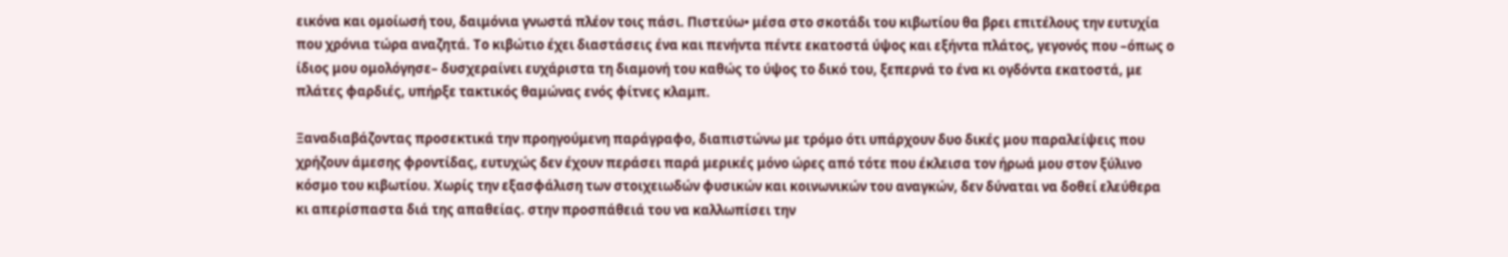εικόνα και ομοίωσή του, δαιμόνια γνωστά πλέον τοις πάσι. Πιστεύω• μέσα στο σκοτάδι του κιβωτίου θα βρει επιτέλους την ευτυχία που χρόνια τώρα αναζητά. Το κιβώτιο έχει διαστάσεις ένα και πενήντα πέντε εκατοστά ύψος και εξήντα πλάτος, γεγονός που –όπως ο ίδιος μου ομολόγησε– δυσχεραίνει ευχάριστα τη διαμονή του καθώς το ύψος το δικό του, ξεπερνά το ένα κι ογδόντα εκατοστά, με πλάτες φαρδιές, υπήρξε τακτικός θαμώνας ενός φίτνες κλαμπ.

Ξαναδιαβάζοντας προσεκτικά την προηγούμενη παράγραφο, διαπιστώνω με τρόμο ότι υπάρχουν δυο δικές μου παραλείψεις που χρήζουν άμεσης φροντίδας, ευτυχώς δεν έχουν περάσει παρά μερικές μόνο ώρες από τότε που έκλεισα τον ήρωά μου στον ξύλινο κόσμο του κιβωτίου. Χωρίς την εξασφάλιση των στοιχειωδών φυσικών και κοινωνικών του αναγκών, δεν δύναται να δοθεί ελεύθερα κι απερίσπαστα διά της απαθείας. στην προσπάθειά του να καλλωπίσει την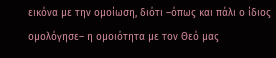εικόνα με την ομοίωση, διότι –όπως και πάλι ο ίδιος ομολόγησε– η ομοιότητα με τον Θεό μας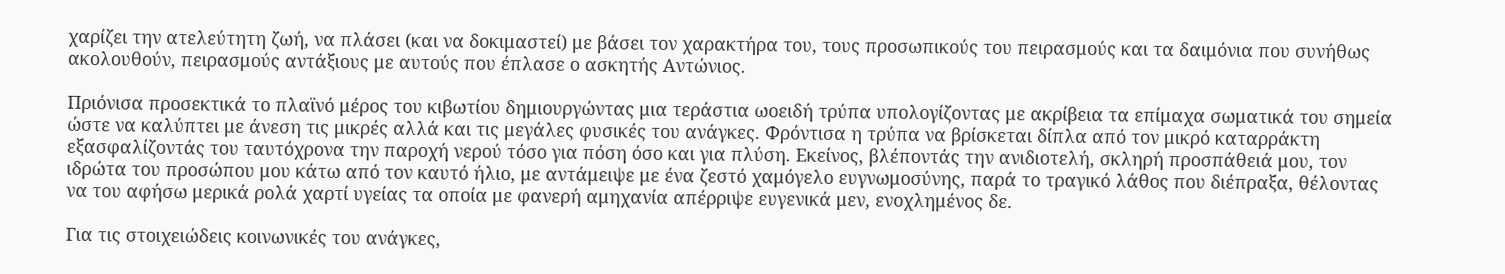χαρίζει την ατελεύτητη ζωή, να πλάσει (και να δοκιμαστεί) με βάσει τον χαρακτήρα του, τους προσωπικούς του πειρασμούς και τα δαιμόνια που συνήθως ακολουθούν, πειρασμούς αντάξιους με αυτούς που έπλασε ο ασκητής Αντώνιος.

Πριόνισα προσεκτικά το πλαϊνό μέρος του κιβωτίου δημιουργώντας μια τεράστια ωοειδή τρύπα υπολογίζοντας με ακρίβεια τα επίμαχα σωματικά του σημεία ώστε να καλύπτει με άνεση τις μικρές αλλά και τις μεγάλες φυσικές του ανάγκες. Φρόντισα η τρύπα να βρίσκεται δίπλα από τον μικρό καταρράκτη εξασφαλίζοντάς του ταυτόχρονα την παροχή νερού τόσο για πόση όσο και για πλύση. Εκείνος, βλέποντάς την ανιδιοτελή, σκληρή προσπάθειά μου, τον ιδρώτα του προσώπου μου κάτω από τον καυτό ήλιο, με αντάμειψε με ένα ζεστό χαμόγελο ευγνωμοσύνης, παρά το τραγικό λάθος που διέπραξα, θέλοντας να του αφήσω μερικά ρολά χαρτί υγείας τα οποία με φανερή αμηχανία απέρριψε ευγενικά μεν, ενοχλημένος δε.

Για τις στοιχειώδεις κοινωνικές του ανάγκες,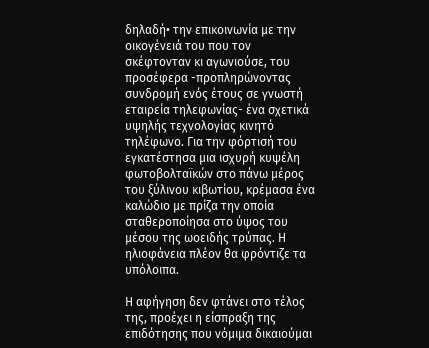δηλαδή• την επικοινωνία με την οικογένειά του που τον σκέφτονταν κι αγωνιούσε, του προσέφερα -προπληρώνοντας συνδρομή ενός έτους σε γνωστή εταιρεία τηλεφωνίας- ένα σχετικά υψηλής τεχνολογίας κινητό τηλέφωνο. Για την φόρτισή του εγκατέστησα μια ισχυρή κυψέλη φωτοβολταϊκών στο πάνω μέρος του ξύλινου κιβωτίου, κρέμασα ένα καλώδιο με πρίζα την οποία σταθεροποίησα στο ύψος του μέσου της ωοειδής τρύπας. Η ηλιοφάνεια πλέον θα φρόντιζε τα υπόλοιπα.

Η αφήγηση δεν φτάνει στο τέλος της, προέχει η είσπραξη της επιδότησης που νόμιμα δικαιούμαι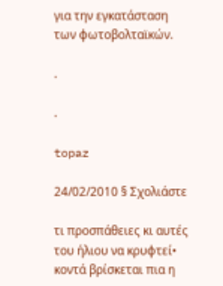για την εγκατάσταση των φωτοβολταϊκών.

.

.

topaz

24/02/2010 § Σχολιάστε

τι προσπάθειες κι αυτές του ήλιου να κρυφτεί• κοντά βρίσκεται πια η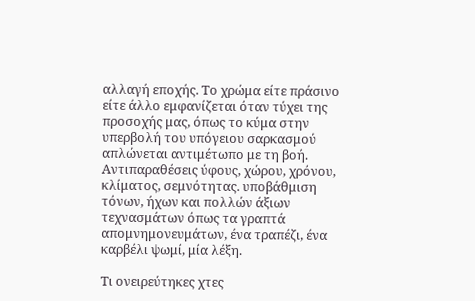αλλαγή εποχής. Το χρώμα είτε πράσινο είτε άλλο εμφανίζεται όταν τύχει της προσοχής μας, όπως το κύμα στην υπερβολή του υπόγειου σαρκασμού απλώνεται αντιμέτωπο με τη βοή. Αντιπαραθέσεις ύφους, χώρου, χρόνου, κλίματος, σεμνότητας. υποβάθμιση τόνων, ήχων και πολλών άξιων τεχνασμάτων όπως τα γραπτά απομνημονευμάτων, ένα τραπέζι, ένα καρβέλι ψωμί, μία λέξη.

Τι ονειρεύτηκες χτες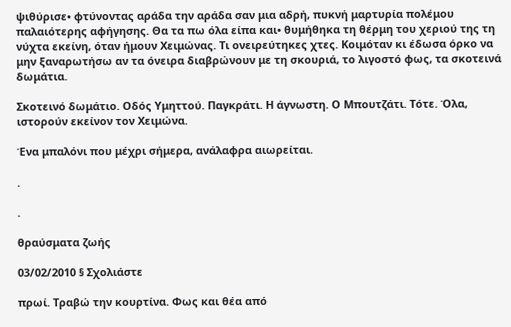ψιθύρισε• φτύνοντας αράδα την αράδα σαν μια αδρή, πυκνή μαρτυρία πολέμου παλαιότερης αφήγησης. Θα τα πω όλα είπα και• θυμήθηκα τη θέρμη του χεριού της τη νύχτα εκείνη, όταν ήμουν Χειμώνας. Τι ονειρεύτηκες χτες. Κοιμόταν κι έδωσα όρκο να μην ξαναρωτήσω αν τα όνειρα διαβρώνουν με τη σκουριά, το λιγοστό φως, τα σκοτεινά  δωμάτια.

Σκοτεινό δωμάτιο. Οδός Υμηττού. Παγκράτι. Η άγνωστη. Ο Μπουτζάτι. Τότε. Όλα, ιστορούν εκείνον τον Χειμώνα.

Ένα μπαλόνι που μέχρι σήμερα, ανάλαφρα αιωρείται.

.

.

θραύσματα ζωής

03/02/2010 § Σχολιάστε

πρωί. Τραβώ την κουρτίνα. Φως και θέα από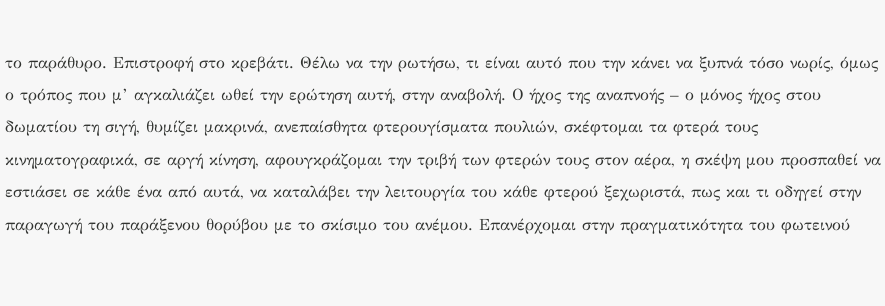το παράθυρο. Επιστροφή στο κρεβάτι. Θέλω να την ρωτήσω, τι είναι αυτό που την κάνει να ξυπνά τόσο νωρίς, όμως ο τρόπος που μ’ αγκαλιάζει ωθεί την ερώτηση αυτή, στην αναβολή. Ο ήχος της αναπνοής – ο μόνος ήχος στου δωματίου τη σιγή, θυμίζει μακρινά, ανεπαίσθητα φτερουγίσματα πουλιών, σκέφτομαι τα φτερά τους κινηματογραφικά, σε αργή κίνηση, αφουγκράζομαι την τριβή των φτερών τους στον αέρα, η σκέψη μου προσπαθεί να εστιάσει σε κάθε ένα από αυτά, να καταλάβει την λειτουργία του κάθε φτερού ξεχωριστά, πως και τι οδηγεί στην παραγωγή του παράξενου θορύβου με το σκίσιμο του ανέμου. Επανέρχομαι στην πραγματικότητα του φωτεινού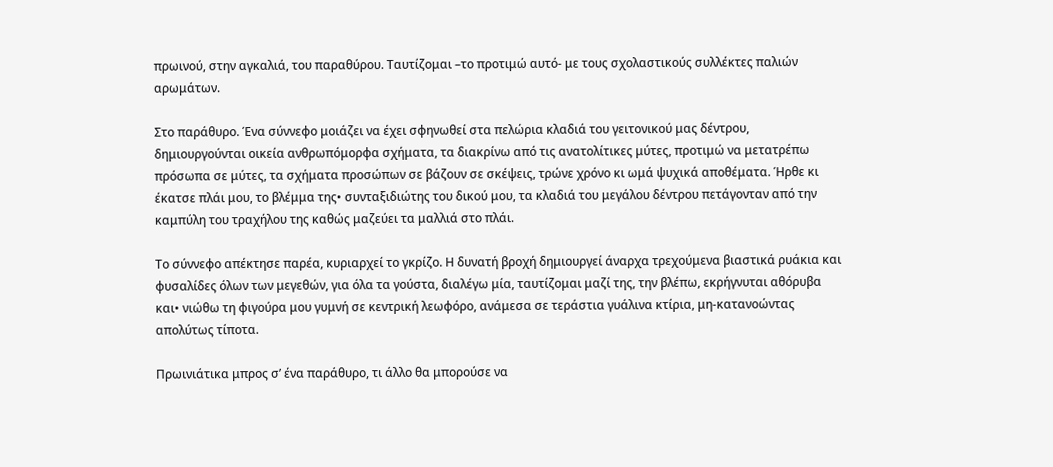πρωινού, στην αγκαλιά, του παραθύρου. Ταυτίζομαι –το προτιμώ αυτό- με τους σχολαστικούς συλλέκτες παλιών αρωμάτων.

Στο παράθυρο. Ένα σύννεφο μοιάζει να έχει σφηνωθεί στα πελώρια κλαδιά του γειτονικού μας δέντρου, δημιουργούνται οικεία ανθρωπόμορφα σχήματα, τα διακρίνω από τις ανατολίτικες μύτες, προτιμώ να μετατρέπω πρόσωπα σε μύτες, τα σχήματα προσώπων σε βάζουν σε σκέψεις, τρώνε χρόνο κι ωμά ψυχικά αποθέματα. Ήρθε κι έκατσε πλάι μου, το βλέμμα της• συνταξιδιώτης του δικού μου, τα κλαδιά του μεγάλου δέντρου πετάγονταν από την καμπύλη του τραχήλου της καθώς μαζεύει τα μαλλιά στο πλάι.

Το σύννεφο απέκτησε παρέα, κυριαρχεί το γκρίζο. Η δυνατή βροχή δημιουργεί άναρχα τρεχούμενα βιαστικά ρυάκια και φυσαλίδες όλων των μεγεθών, για όλα τα γούστα, διαλέγω μία, ταυτίζομαι μαζί της, την βλέπω, εκρήγνυται αθόρυβα και• νιώθω τη φιγούρα μου γυμνή σε κεντρική λεωφόρο, ανάμεσα σε τεράστια γυάλινα κτίρια, μη-κατανοώντας απολύτως τίποτα.

Πρωινιάτικα μπρος σ’ ένα παράθυρο, τι άλλο θα μπορούσε να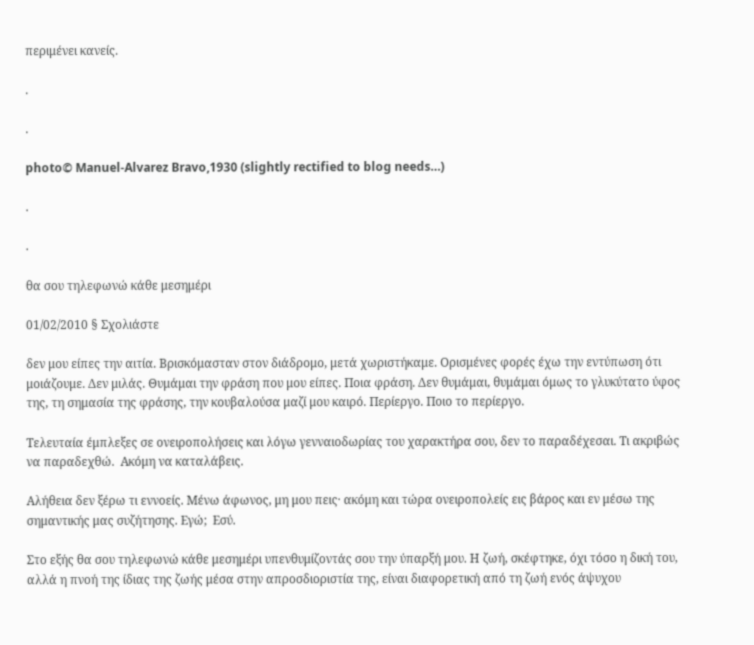περιμένει κανείς.

.

.

photo© Manuel-Alvarez Bravo,1930 (slightly rectified to blog needs…)

.

.

θα σου τηλεφωνώ κάθε μεσημέρι

01/02/2010 § Σχολιάστε

δεν μου είπες την αιτία. Βρισκόμασταν στον διάδρομο, μετά χωριστήκαμε. Ορισμένες φορές έχω την εντύπωση ότι μοιάζουμε. Δεν μιλάς. Θυμάμαι την φράση που μου είπες. Ποια φράση. Δεν θυμάμαι, θυμάμαι όμως το γλυκύτατο ύφος της, τη σημασία της φράσης, την κουβαλούσα μαζί μου καιρό. Περίεργο. Ποιο το περίεργο.

Τελευταία έμπλεξες σε ονειροπολήσεις και λόγω γενναιοδωρίας του χαρακτήρα σου, δεν το παραδέχεσαι. Τι ακριβώς να παραδεχθώ.  Ακόμη να καταλάβεις.

Αλήθεια δεν ξέρω τι εννοείς. Μένω άφωνος, μη μου πεις· ακόμη και τώρα ονειροπολείς εις βάρος και εν μέσω της σημαντικής μας συζήτησης. Εγώ;  Εσύ.

Στο εξής θα σου τηλεφωνώ κάθε μεσημέρι υπενθυμίζοντάς σου την ύπαρξή μου. Η ζωή, σκέφτηκε, όχι τόσο η δική του, αλλά η πνοή της ίδιας της ζωής μέσα στην απροσδιοριστία της, είναι διαφορετική από τη ζωή ενός άψυχου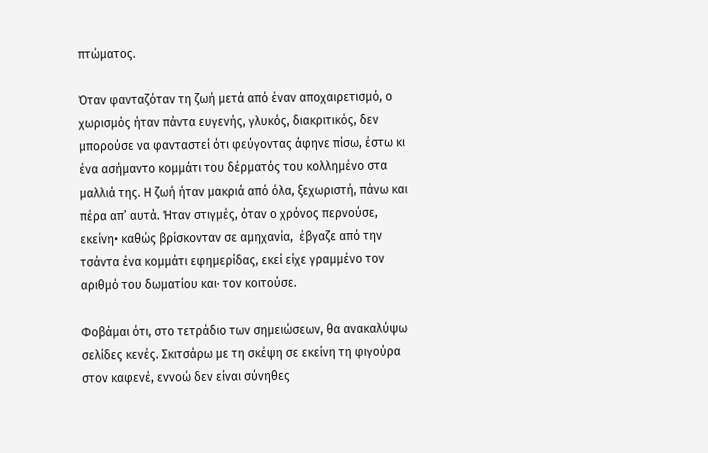πτώματος.

Όταν φανταζόταν τη ζωή μετά από έναν αποχαιρετισμό, ο χωρισμός ήταν πάντα ευγενής, γλυκός, διακριτικός, δεν μπορούσε να φανταστεί ότι φεύγοντας άφηνε πίσω, έστω κι ένα ασήμαντο κομμάτι του δέρματός του κολλημένο στα μαλλιά της. Η ζωή ήταν μακριά από όλα, ξεχωριστή, πάνω και πέρα απ’ αυτά. Ήταν στιγμές, όταν ο χρόνος περνούσε, εκείνη• καθώς βρίσκονταν σε αμηχανία,  έβγαζε από την τσάντα ένα κομμάτι εφημερίδας, εκεί είχε γραμμένο τον αριθμό του δωματίου και· τον κοιτούσε.

Φοβάμαι ότι, στο τετράδιο των σημειώσεων, θα ανακαλύψω σελίδες κενές. Σκιτσάρω με τη σκέψη σε εκείνη τη φιγούρα στον καφενέ, εννοώ δεν είναι σύνηθες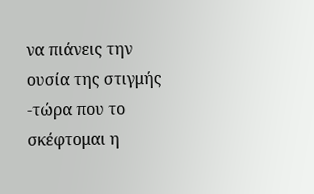να πιάνεις την ουσία της στιγμής -τώρα που το σκέφτομαι η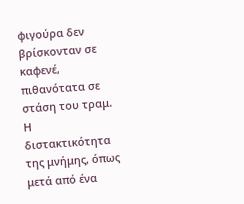φιγούρα δεν βρίσκονταν σε καφενέ, πιθανότατα σε στάση του τραμ. Η διστακτικότητα της μνήμης, όπως μετά από ένα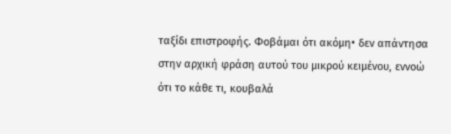ταξίδι επιστροφής. Φοβάμαι ότι ακόμη• δεν απάντησα στην αρχική φράση αυτού του μικρού κειμένου, εννοώ ότι το κάθε τι, κουβαλά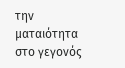την ματαιότητα στο γεγονός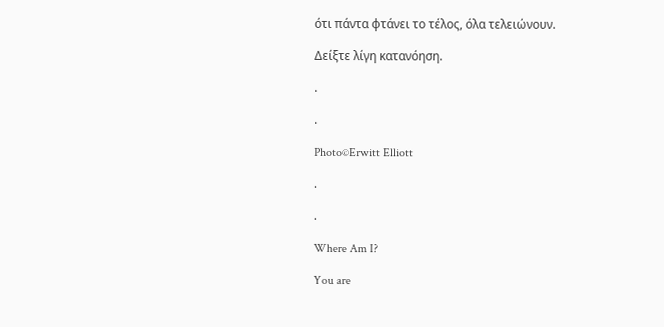ότι πάντα φτάνει το τέλος, όλα τελειώνουν.

Δείξτε λίγη κατανόηση.

.

.

Photo©Erwitt Elliott

.

.

Where Am I?

You are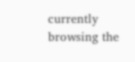currently browsing the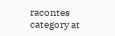racontes category at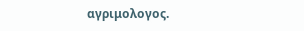αγριμολογος.